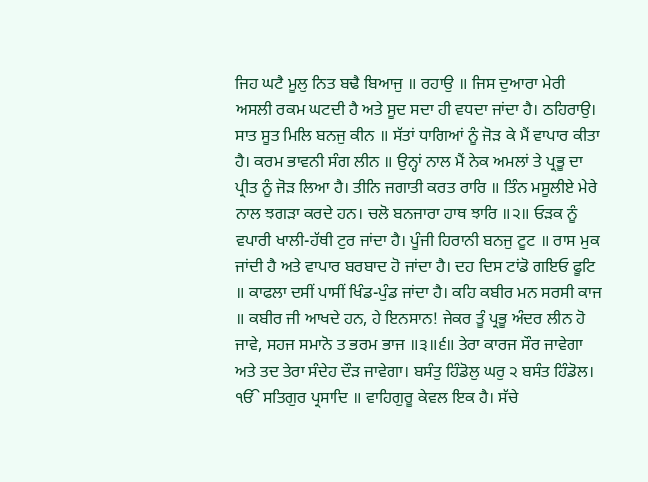ਜਿਹ ਘਟੈ ਮੂਲੁ ਨਿਤ ਬਢੈ ਬਿਆਜੁ ॥ ਰਹਾਉ ॥ ਜਿਸ ਦੁਆਰਾ ਮੇਰੀ ਅਸਲੀ ਰਕਮ ਘਟਦੀ ਹੈ ਅਤੇ ਸੂਦ ਸਦਾ ਹੀ ਵਧਦਾ ਜਾਂਦਾ ਹੈ। ਠਹਿਰਾਉ। ਸਾਤ ਸੂਤ ਮਿਲਿ ਬਨਜੁ ਕੀਨ ॥ ਸੱਤਾਂ ਧਾਗਿਆਂ ਨੂੰ ਜੋੜ ਕੇ ਮੈਂ ਵਾਪਾਰ ਕੀਤਾ ਹੈ। ਕਰਮ ਭਾਵਨੀ ਸੰਗ ਲੀਨ ॥ ਉਨ੍ਹਾਂ ਨਾਲ ਮੈਂ ਨੇਕ ਅਮਲਾਂ ਤੇ ਪ੍ਰਭੂ ਦਾ ਪ੍ਰੀਤ ਨੂੰ ਜੋੜ ਲਿਆ ਹੈ। ਤੀਨਿ ਜਗਾਤੀ ਕਰਤ ਰਾਰਿ ॥ ਤਿੰਨ ਮਸੂਲੀਏ ਮੇਰੇ ਨਾਲ ਝਗੜਾ ਕਰਦੇ ਹਨ। ਚਲੋ ਬਨਜਾਰਾ ਹਾਥ ਝਾਰਿ ॥੨॥ ਓੜਕ ਨੂੰ ਵਪਾਰੀ ਖਾਲੀ-ਹੱਥੀ ਟੁਰ ਜਾਂਦਾ ਹੈ। ਪੂੰਜੀ ਹਿਰਾਨੀ ਬਨਜੁ ਟੂਟ ॥ ਰਾਸ ਮੁਕ ਜਾਂਦੀ ਹੈ ਅਤੇ ਵਾਪਾਰ ਬਰਬਾਦ ਹੋ ਜਾਂਦਾ ਹੈ। ਦਹ ਦਿਸ ਟਾਂਡੋ ਗਇਓ ਫੂਟਿ ॥ ਕਾਫਲਾ ਦਸੀਂ ਪਾਸੀਂ ਖਿੰਡ-ਪੁੰਡ ਜਾਂਦਾ ਹੈ। ਕਹਿ ਕਬੀਰ ਮਨ ਸਰਸੀ ਕਾਜ ॥ ਕਬੀਰ ਜੀ ਆਖਦੇ ਹਨ, ਹੇ ਇਨਸਾਨ! ਜੇਕਰ ਤੂੰ ਪ੍ਰਭੂ ਅੰਦਰ ਲੀਨ ਹੋ ਜਾਵੇ, ਸਹਜ ਸਮਾਨੋ ਤ ਭਰਮ ਭਾਜ ॥੩॥੬॥ ਤੇਰਾ ਕਾਰਜ ਸੌਰ ਜਾਵੇਗਾ ਅਤੇ ਤਦ ਤੇਰਾ ਸੰਦੇਹ ਦੌੜ ਜਾਵੇਗਾ। ਬਸੰਤੁ ਹਿੰਡੋਲੁ ਘਰੁ ੨ ਬਸੰਤ ਹਿੰਡੋਲ। ੴ ਸਤਿਗੁਰ ਪ੍ਰਸਾਦਿ ॥ ਵਾਹਿਗੁਰੂ ਕੇਵਲ ਇਕ ਹੈ। ਸੱਚੇ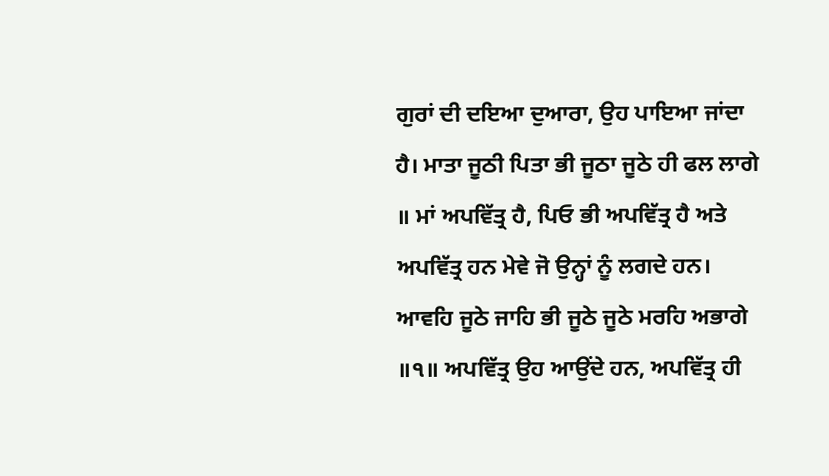ਗੁਰਾਂ ਦੀ ਦਇਆ ਦੁਆਰਾ, ਉਹ ਪਾਇਆ ਜਾਂਦਾ ਹੈ। ਮਾਤਾ ਜੂਠੀ ਪਿਤਾ ਭੀ ਜੂਠਾ ਜੂਠੇ ਹੀ ਫਲ ਲਾਗੇ ॥ ਮਾਂ ਅਪਵਿੱਤ੍ਰ ਹੈ, ਪਿਓ ਭੀ ਅਪਵਿੱਤ੍ਰ ਹੈ ਅਤੇ ਅਪਵਿੱਤ੍ਰ ਹਨ ਮੇਵੇ ਜੋ ਉਨ੍ਹਾਂ ਨੂੰ ਲਗਦੇ ਹਨ। ਆਵਹਿ ਜੂਠੇ ਜਾਹਿ ਭੀ ਜੂਠੇ ਜੂਠੇ ਮਰਹਿ ਅਭਾਗੇ ॥੧॥ ਅਪਵਿੱਤ੍ਰ ਉਹ ਆਉਂਦੇ ਹਨ, ਅਪਵਿੱਤ੍ਰ ਹੀ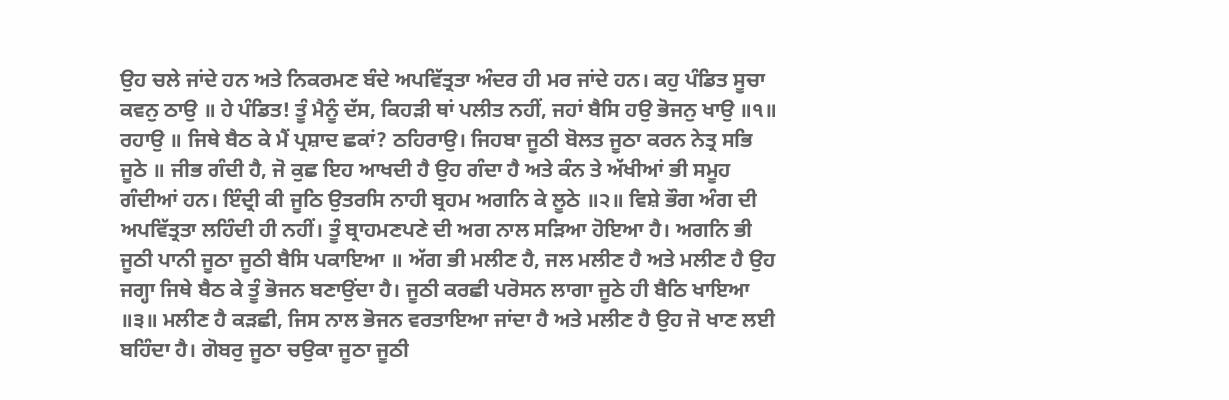ਉਹ ਚਲੇ ਜਾਂਦੇ ਹਨ ਅਤੇ ਨਿਕਰਮਣ ਬੰਦੇ ਅਪਵਿੱਤ੍ਰਤਾ ਅੰਦਰ ਹੀ ਮਰ ਜਾਂਦੇ ਹਨ। ਕਹੁ ਪੰਡਿਤ ਸੂਚਾ ਕਵਨੁ ਠਾਉ ॥ ਹੇ ਪੰਡਿਤ! ਤੂੰ ਮੈਨੂੰ ਦੱਸ, ਕਿਹੜੀ ਥਾਂ ਪਲੀਤ ਨਹੀਂ, ਜਹਾਂ ਬੈਸਿ ਹਉ ਭੋਜਨੁ ਖਾਉ ॥੧॥ ਰਹਾਉ ॥ ਜਿਥੇ ਬੈਠ ਕੇ ਮੈਂ ਪ੍ਰਸ਼ਾਦ ਛਕਾਂ? ਠਹਿਰਾਉ। ਜਿਹਬਾ ਜੂਠੀ ਬੋਲਤ ਜੂਠਾ ਕਰਨ ਨੇਤ੍ਰ ਸਭਿ ਜੂਠੇ ॥ ਜੀਭ ਗੰਦੀ ਹੈ, ਜੋ ਕੁਛ ਇਹ ਆਖਦੀ ਹੈ ਉਹ ਗੰਦਾ ਹੈ ਅਤੇ ਕੰਨ ਤੇ ਅੱਖੀਆਂ ਭੀ ਸਮੂਹ ਗੰਦੀਆਂ ਹਨ। ਇੰਦ੍ਰੀ ਕੀ ਜੂਠਿ ਉਤਰਸਿ ਨਾਹੀ ਬ੍ਰਹਮ ਅਗਨਿ ਕੇ ਲੂਠੇ ॥੨॥ ਵਿਸ਼ੇ ਭੌਗ ਅੰਗ ਦੀ ਅਪਵਿੱਤ੍ਰਤਾ ਲਹਿੰਦੀ ਹੀ ਨਹੀਂ। ਤੂੰ ਬ੍ਰਾਹਮਣਪਣੇ ਦੀ ਅਗ ਨਾਲ ਸੜਿਆ ਹੋਇਆ ਹੈ। ਅਗਨਿ ਭੀ ਜੂਠੀ ਪਾਨੀ ਜੂਠਾ ਜੂਠੀ ਬੈਸਿ ਪਕਾਇਆ ॥ ਅੱਗ ਭੀ ਮਲੀਣ ਹੈ, ਜਲ ਮਲੀਣ ਹੈ ਅਤੇ ਮਲੀਣ ਹੈ ਉਹ ਜਗ੍ਹਾ ਜਿਥੇ ਬੈਠ ਕੇ ਤੂੰ ਭੋਜਨ ਬਣਾਉਂਦਾ ਹੈ। ਜੂਠੀ ਕਰਛੀ ਪਰੋਸਨ ਲਾਗਾ ਜੂਠੇ ਹੀ ਬੈਠਿ ਖਾਇਆ ॥੩॥ ਮਲੀਣ ਹੈ ਕੜਛੀ, ਜਿਸ ਨਾਲ ਭੋਜਨ ਵਰਤਾਇਆ ਜਾਂਦਾ ਹੈ ਅਤੇ ਮਲੀਣ ਹੈ ਉਹ ਜੋ ਖਾਣ ਲਈ ਬਹਿੰਦਾ ਹੈ। ਗੋਬਰੁ ਜੂਠਾ ਚਉਕਾ ਜੂਠਾ ਜੂਠੀ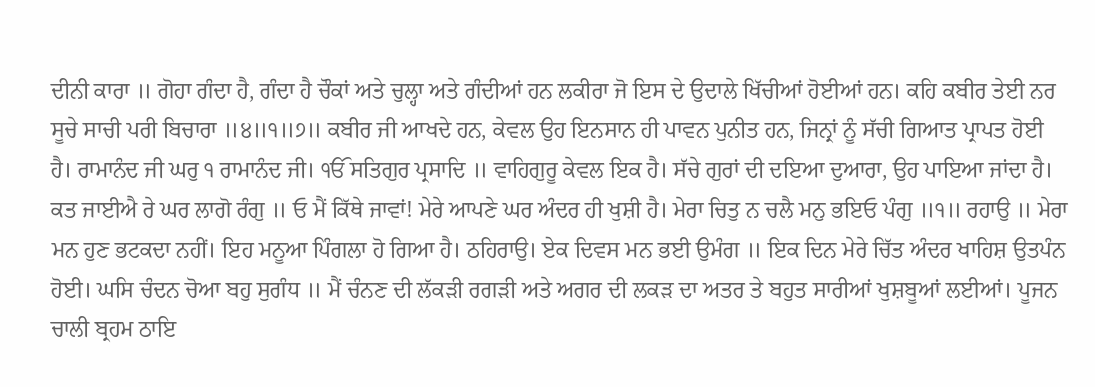ਦੀਨੀ ਕਾਰਾ ॥ ਗੋਹਾ ਗੰਦਾ ਹੈ, ਗੰਦਾ ਹੈ ਚੌਕਾਂ ਅਤੇ ਚੁਲ੍ਹਾ ਅਤੇ ਗੰਦੀਆਂ ਹਨ ਲਕੀਰਾ ਜੋ ਇਸ ਦੇ ਉਦਾਲੇ ਖਿੱਚੀਆਂ ਹੋਈਆਂ ਹਨ। ਕਹਿ ਕਬੀਰ ਤੇਈ ਨਰ ਸੂਚੇ ਸਾਚੀ ਪਰੀ ਬਿਚਾਰਾ ॥੪॥੧॥੭॥ ਕਬੀਰ ਜੀ ਆਖਦੇ ਹਨ, ਕੇਵਲ ਉਹ ਇਨਸਾਨ ਹੀ ਪਾਵਨ ਪੁਨੀਤ ਹਨ, ਜਿਨ੍ਰਾਂ ਨੂੰ ਸੱਚੀ ਗਿਆਤ ਪ੍ਰਾਪਤ ਹੋਈ ਹੈ। ਰਾਮਾਨੰਦ ਜੀ ਘਰੁ ੧ ਰਾਮਾਨੰਦ ਜੀ। ੴ ਸਤਿਗੁਰ ਪ੍ਰਸਾਦਿ ॥ ਵਾਹਿਗੁਰੂ ਕੇਵਲ ਇਕ ਹੈ। ਸੱਚੇ ਗੁਰਾਂ ਦੀ ਦਇਆ ਦੁਆਰਾ, ਉਹ ਪਾਇਆ ਜਾਂਦਾ ਹੈ। ਕਤ ਜਾਈਐ ਰੇ ਘਰ ਲਾਗੋ ਰੰਗੁ ॥ ਓ ਮੈਂ ਕਿੱਥੇ ਜਾਵਾਂ! ਮੇਰੇ ਆਪਣੇ ਘਰ ਅੰਦਰ ਹੀ ਖੁਸ਼ੀ ਹੈ। ਮੇਰਾ ਚਿਤੁ ਨ ਚਲੈ ਮਨੁ ਭਇਓ ਪੰਗੁ ॥੧॥ ਰਹਾਉ ॥ ਮੇਰਾ ਮਨ ਹੁਣ ਭਟਕਦਾ ਨਹੀਂ। ਇਹ ਮਨੂਆ ਪਿੰਗਲਾ ਹੋ ਗਿਆ ਹੈ। ਠਹਿਰਾਉ। ਏਕ ਦਿਵਸ ਮਨ ਭਈ ਉਮੰਗ ॥ ਇਕ ਦਿਨ ਮੇਰੇ ਚਿੱਤ ਅੰਦਰ ਖਾਹਿਸ਼ ਉਤਪੰਨ ਹੋਈ। ਘਸਿ ਚੰਦਨ ਚੋਆ ਬਹੁ ਸੁਗੰਧ ॥ ਮੈਂ ਚੰਨਣ ਦੀ ਲੱਕੜੀ ਰਗੜੀ ਅਤੇ ਅਗਰ ਦੀ ਲਕੜ ਦਾ ਅਤਰ ਤੇ ਬਹੁਤ ਸਾਰੀਆਂ ਖੁਸ਼ਬੂਆਂ ਲਈਆਂ। ਪੂਜਨ ਚਾਲੀ ਬ੍ਰਹਮ ਠਾਇ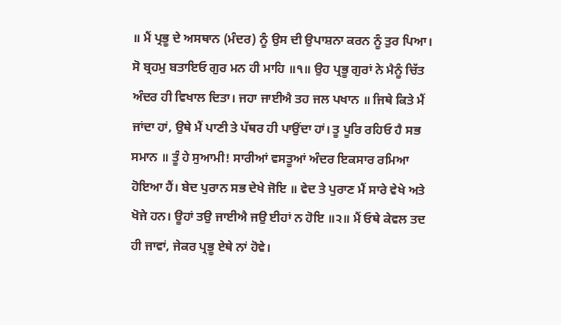॥ ਮੈਂ ਪ੍ਰਭੂ ਦੇ ਅਸਥਾਨ (ਮੰਦਰ) ਨੂੰ ਉਸ ਦੀ ਉਪਾਸ਼ਨਾ ਕਰਨ ਨੂੰ ਤੁਰ ਪਿਆ। ਸੋ ਬ੍ਰਹਮੁ ਬਤਾਇਓ ਗੁਰ ਮਨ ਹੀ ਮਾਹਿ ॥੧॥ ਉਹ ਪ੍ਰਭੂ ਗੁਰਾਂ ਨੇ ਮੈਨੂੰ ਚਿੱਤ ਅੰਦਰ ਹੀ ਵਿਖਾਲ ਦਿਤਾ। ਜਹਾ ਜਾਈਐ ਤਹ ਜਲ ਪਖਾਨ ॥ ਜਿਥੇ ਕਿਤੇ ਮੈਂ ਜਾਂਦਾ ਹਾਂ, ਉਥੇ ਮੈਂ ਪਾਣੀ ਤੇ ਪੱਥਰ ਹੀ ਪਾਉਂਦਾ ਹਾਂ। ਤੂ ਪੂਰਿ ਰਹਿਓ ਹੈ ਸਭ ਸਮਾਨ ॥ ਤੂੰ ਹੇ ਸੁਆਮੀ! ਸਾਰੀਆਂ ਵਸਤੂਆਂ ਅੰਦਰ ਇਕਸਾਰ ਰਮਿਆ ਹੋਇਆ ਹੈਂ। ਬੇਦ ਪੁਰਾਨ ਸਭ ਦੇਖੇ ਜੋਇ ॥ ਵੇਦ ਤੇ ਪੁਰਾਣ ਮੈਂ ਸਾਰੇ ਵੇਖੇ ਅਤੇ ਖੋਜੇ ਹਨ। ਊਹਾਂ ਤਉ ਜਾਈਐ ਜਉ ਈਹਾਂ ਨ ਹੋਇ ॥੨॥ ਮੈਂ ਓਥੇ ਕੇਵਲ ਤਦ ਹੀ ਜਾਵਾਂ, ਜੇਕਰ ਪ੍ਰਭੂ ਏਥੇ ਨਾਂ ਹੋਵੇ।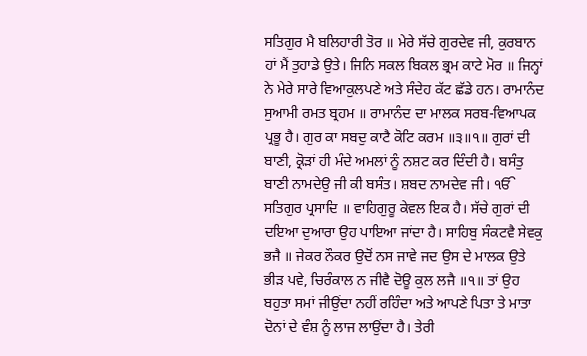ਸਤਿਗੁਰ ਮੈ ਬਲਿਹਾਰੀ ਤੋਰ ॥ ਮੇਰੇ ਸੱਚੇ ਗੁਰਦੇਵ ਜੀ, ਕੁਰਬਾਨ ਹਾਂ ਮੈਂ ਤੁਹਾਡੇ ਉਤੇ। ਜਿਨਿ ਸਕਲ ਬਿਕਲ ਭ੍ਰਮ ਕਾਟੇ ਮੋਰ ॥ ਜਿਨ੍ਹਾਂ ਨੇ ਮੇਰੇ ਸਾਰੇ ਵਿਆਕੁਲਪਣੇ ਅਤੇ ਸੰਦੇਹ ਕੱਟ ਛੱਡੇ ਹਨ। ਰਾਮਾਨੰਦ ਸੁਆਮੀ ਰਮਤ ਬ੍ਰਹਮ ॥ ਰਾਮਾਨੰਦ ਦਾ ਮਾਲਕ ਸਰਬ-ਵਿਆਪਕ ਪ੍ਰਭੂ ਹੈ। ਗੁਰ ਕਾ ਸਬਦੁ ਕਾਟੈ ਕੋਟਿ ਕਰਮ ॥੩॥੧॥ ਗੁਰਾਂ ਦੀ ਬਾਣੀ, ਕ੍ਰੋੜਾਂ ਹੀ ਮੰਦੇ ਅਮਲਾਂ ਨੂੰ ਨਸ਼ਟ ਕਰ ਦਿੰਦੀ ਹੈ। ਬਸੰਤੁ ਬਾਣੀ ਨਾਮਦੇਉ ਜੀ ਕੀ ਬਸੰਤ। ਸ਼ਬਦ ਨਾਮਦੇਵ ਜੀ। ੴ ਸਤਿਗੁਰ ਪ੍ਰਸਾਦਿ ॥ ਵਾਹਿਗੁਰੂ ਕੇਵਲ ਇਕ ਹੈ। ਸੱਚੇ ਗੁਰਾਂ ਦੀ ਦਇਆ ਦੁਆਰਾ ਉਹ ਪਾਇਆ ਜਾਂਦਾ ਹੈ। ਸਾਹਿਬੁ ਸੰਕਟਵੈ ਸੇਵਕੁ ਭਜੈ ॥ ਜੇਕਰ ਨੌਕਰ ਉਦੋਂ ਨਸ ਜਾਵੇ ਜਦ ਉਸ ਦੇ ਮਾਲਕ ਉਤੇ ਭੀੜ ਪਵੇ, ਚਿਰੰਕਾਲ ਨ ਜੀਵੈ ਦੋਊ ਕੁਲ ਲਜੈ ॥੧॥ ਤਾਂ ਉਹ ਬਹੁਤਾ ਸਮਾਂ ਜੀਉਂਦਾ ਨਹੀਂ ਰਹਿੰਦਾ ਅਤੇ ਆਪਣੇ ਪਿਤਾ ਤੇ ਮਾਤਾ ਦੋਨਾਂ ਦੇ ਵੰਸ਼ ਨੂੰ ਲਾਜ ਲਾਉਂਦਾ ਹੈ। ਤੇਰੀ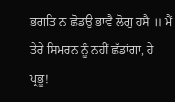ਭਗਤਿ ਨ ਛੋਡਉ ਭਾਵੈ ਲੋਗੁ ਹਸੈ ॥ ਮੈਂ ਤੇਰੇ ਸਿਮਰਨ ਨੂੰ ਨਹੀਂ ਛੱਡਾਂਗਾ, ਹੇ ਪ੍ਰਭੂ!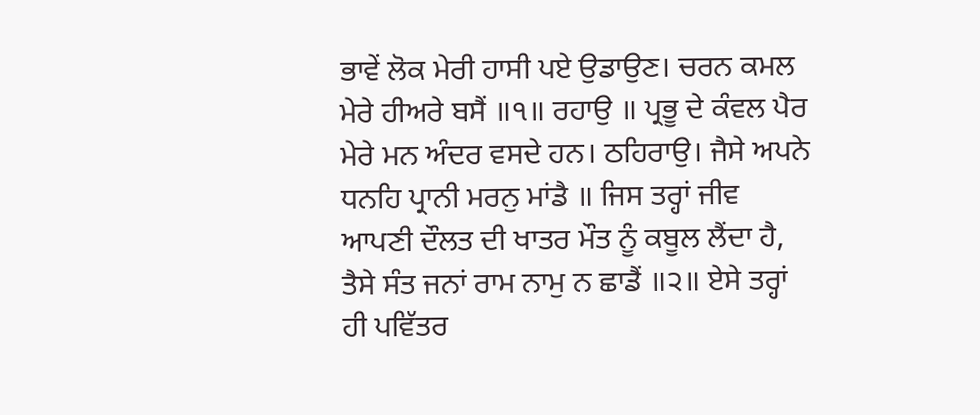ਭਾਵੇਂ ਲੋਕ ਮੇਰੀ ਹਾਸੀ ਪਏ ਉਡਾਉਣ। ਚਰਨ ਕਮਲ ਮੇਰੇ ਹੀਅਰੇ ਬਸੈਂ ॥੧॥ ਰਹਾਉ ॥ ਪ੍ਰਭੂ ਦੇ ਕੰਵਲ ਪੈਰ ਮੇਰੇ ਮਨ ਅੰਦਰ ਵਸਦੇ ਹਨ। ਠਹਿਰਾਉ। ਜੈਸੇ ਅਪਨੇ ਧਨਹਿ ਪ੍ਰਾਨੀ ਮਰਨੁ ਮਾਂਡੈ ॥ ਜਿਸ ਤਰ੍ਹਾਂ ਜੀਵ ਆਪਣੀ ਦੌਲਤ ਦੀ ਖਾਤਰ ਮੌਤ ਨੂੰ ਕਬੂਲ ਲੈਂਦਾ ਹੈ, ਤੈਸੇ ਸੰਤ ਜਨਾਂ ਰਾਮ ਨਾਮੁ ਨ ਛਾਡੈਂ ॥੨॥ ਏਸੇ ਤਰ੍ਹਾਂ ਹੀ ਪਵਿੱਤਰ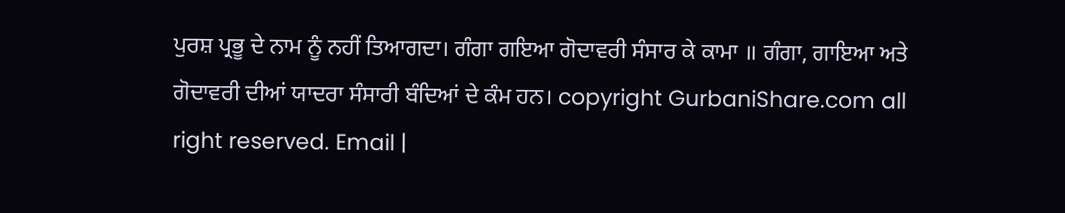ਪੁਰਸ਼ ਪ੍ਰਭੂ ਦੇ ਨਾਮ ਨੂੰ ਨਹੀਂ ਤਿਆਗਦਾ। ਗੰਗਾ ਗਇਆ ਗੋਦਾਵਰੀ ਸੰਸਾਰ ਕੇ ਕਾਮਾ ॥ ਗੰਗਾ, ਗਾਇਆ ਅਤੇ ਗੋਦਾਵਰੀ ਦੀਆਂ ਯਾਦਰਾ ਸੰਸਾਰੀ ਬੰਦਿਆਂ ਦੇ ਕੰਮ ਹਨ। copyright GurbaniShare.com all right reserved. Email |